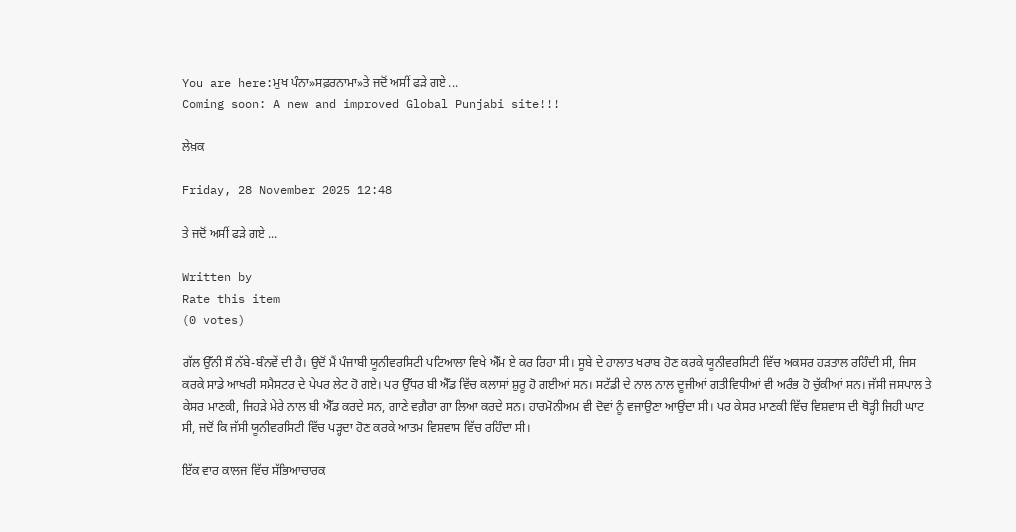You are here:ਮੁਖ ਪੰਨਾ»ਸਫ਼ਰਨਾਮਾ»ਤੇ ਜਦੋਂ ਅਸੀਂ ਫੜੇ ਗਏ ...
Coming soon: A new and improved Global Punjabi site!!!

ਲੇਖ਼ਕ

Friday, 28 November 2025 12:48

ਤੇ ਜਦੋਂ ਅਸੀਂ ਫੜੇ ਗਏ ...

Written by
Rate this item
(0 votes)

ਗੱਲ ਉੱਨੀ ਸੌ ਨੱਬੇ-ਬੰਨਵੇਂ ਦੀ ਹੈ। ਉਦੋਂ ਮੈਂ ਪੰਜਾਬੀ ਯੂਨੀਵਰਸਿਟੀ ਪਟਿਆਲਾ ਵਿਖੇ ਐੱਮ ਏ ਕਰ ਰਿਹਾ ਸੀ। ਸੂਬੇ ਦੇ ਹਾਲਾਤ ਖਰਾਬ ਹੋਣ ਕਰਕੇ ਯੂਨੀਵਰਸਿਟੀ ਵਿੱਚ ਅਕਸਰ ਹੜਤਾਲ ਰਹਿੰਦੀ ਸੀ, ਜਿਸ ਕਰਕੇ ਸਾਡੇ ਆਖਰੀ ਸਮੈਸਟਰ ਦੇ ਪੇਪਰ ਲੇਟ ਹੋ ਗਏ। ਪਰ ਉੱਧਰ ਬੀ ਐੱਡ ਵਿੱਚ ਕਲਾਸਾਂ ਸ਼ੁਰੂ ਹੋ ਗਈਆਂ ਸਨ। ਸਟੱਡੀ ਦੇ ਨਾਲ ਨਾਲ ਦੂਜੀਆਂ ਗਤੀਵਿਧੀਆਂ ਵੀ ਅਰੰਭ ਹੋ ਚੁੱਕੀਆਂ ਸਨ। ਜੱਸੀ ਜਸਪਾਲ ਤੇ ਕੇਸਰ ਮਾਣਕੀ, ਜਿਹੜੇ ਮੇਰੇ ਨਾਲ ਬੀ ਐੱਡ ਕਰਦੇ ਸਨ, ਗਾਣੇ ਵਗ਼ੈਰਾ ਗਾ ਲਿਆ ਕਰਦੇ ਸਨ। ਹਾਰਮੋਨੀਅਮ ਵੀ ਦੋਵਾਂ ਨੂੰ ਵਜਾਉਣਾ ਆਉਂਦਾ ਸੀ। ਪਰ ਕੇਸਰ ਮਾਣਕੀ ਵਿੱਚ ਵਿਸ਼ਵਾਸ ਦੀ ਥੋੜ੍ਹੀ ਜਿਹੀ ਘਾਟ ਸੀ, ਜਦੋਂ ਕਿ ਜੱਸੀ ਯੂਨੀਵਰਸਿਟੀ ਵਿੱਚ ਪੜ੍ਹਦਾ ਹੋਣ ਕਰਕੇ ਆਤਮ ਵਿਸ਼ਵਾਸ ਵਿੱਚ ਰਹਿੰਦਾ ਸੀ।

ਇੱਕ ਵਾਰ ਕਾਲਜ ਵਿੱਚ ਸੱਭਿਆਚਾਰਕ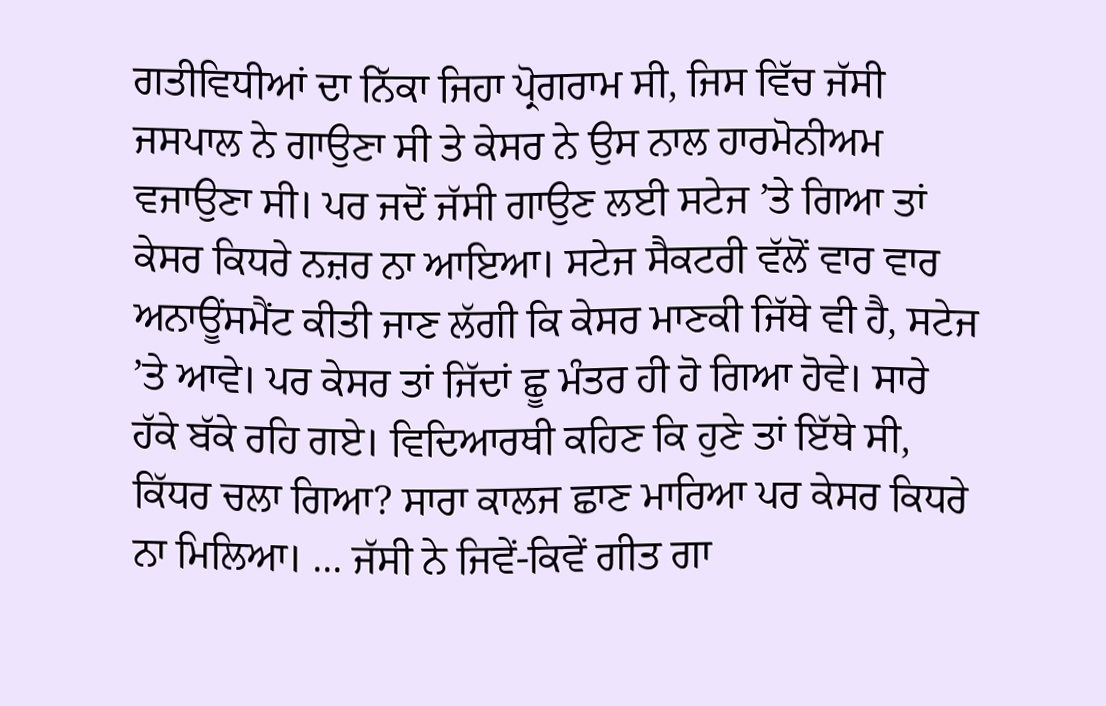ਗਤੀਵਿਧੀਆਂ ਦਾ ਨਿੱਕਾ ਜਿਹਾ ਪ੍ਰੋਗਰਾਮ ਸੀ, ਜਿਸ ਵਿੱਚ ਜੱਸੀ ਜਸਪਾਲ ਨੇ ਗਾਉਣਾ ਸੀ ਤੇ ਕੇਸਰ ਨੇ ਉਸ ਨਾਲ ਹਾਰਮੋਨੀਅਮ ਵਜਾਉਣਾ ਸੀ। ਪਰ ਜਦੋਂ ਜੱਸੀ ਗਾਉਣ ਲਈ ਸਟੇਜ ’ਤੇ ਗਿਆ ਤਾਂ ਕੇਸਰ ਕਿਧਰੇ ਨਜ਼ਰ ਨਾ ਆਇਆ। ਸਟੇਜ ਸੈਕਟਰੀ ਵੱਲੋਂ ਵਾਰ ਵਾਰ ਅਨਾਊਂਸਮੈਂਟ ਕੀਤੀ ਜਾਣ ਲੱਗੀ ਕਿ ਕੇਸਰ ਮਾਣਕੀ ਜਿੱਥੇ ਵੀ ਹੈ, ਸਟੇਜ ’ਤੇ ਆਵੇ। ਪਰ ਕੇਸਰ ਤਾਂ ਜਿੱਦਾਂ ਛੂ ਮੰਤਰ ਹੀ ਹੋ ਗਿਆ ਹੋਵੇ। ਸਾਰੇ ਹੱਕੇ ਬੱਕੇ ਰਹਿ ਗਏ। ਵਿਦਿਆਰਥੀ ਕਹਿਣ ਕਿ ਹੁਣੇ ਤਾਂ ਇੱਥੇ ਸੀ, ਕਿੱਧਰ ਚਲਾ ਗਿਆ? ਸਾਰਾ ਕਾਲਜ ਛਾਣ ਮਾਰਿਆ ਪਰ ਕੇਸਰ ਕਿਧਰੇ ਨਾ ਮਿਲਿਆ। ... ਜੱਸੀ ਨੇ ਜਿਵੇਂ-ਕਿਵੇਂ ਗੀਤ ਗਾ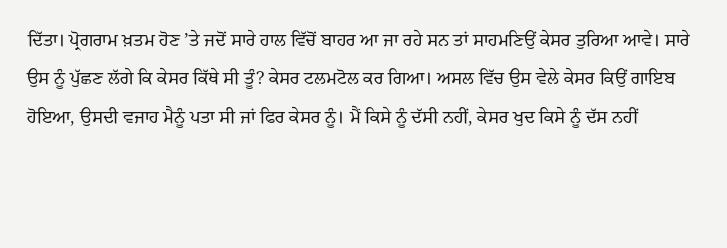ਦਿੱਤਾ। ਪ੍ਰੋਗਰਾਮ ਖ਼ਤਮ ਹੋਣ ’ਤੇ ਜਦੋਂ ਸਾਰੇ ਹਾਲ ਵਿੱਚੋਂ ਬਾਹਰ ਆ ਜਾ ਰਹੇ ਸਨ ਤਾਂ ਸਾਹਮਣਿਉਂ ਕੇਸਰ ਤੁਰਿਆ ਆਵੇ। ਸਾਰੇ ਉਸ ਨੂੰ ਪੁੱਛਣ ਲੱਗੇ ਕਿ ਕੇਸਰ ਕਿੱਥੇ ਸੀ ਤੂੰ? ਕੇਸਰ ਟਲਮਟੋਲ ਕਰ ਗਿਆ। ਅਸਲ ਵਿੱਚ ਉਸ ਵੇਲੇ ਕੇਸਰ ਕਿਉਂ ਗਾਇਬ ਹੋਇਆ, ਉਸਦੀ ਵਜਾਹ ਮੈਨੂੰ ਪਤਾ ਸੀ ਜਾਂ ਫਿਰ ਕੇਸਰ ਨੂੰ। ਮੈਂ ਕਿਸੇ ਨੂੰ ਦੱਸੀ ਨਹੀਂ, ਕੇਸਰ ਖੁਦ ਕਿਸੇ ਨੂੰ ਦੱਸ ਨਹੀਂ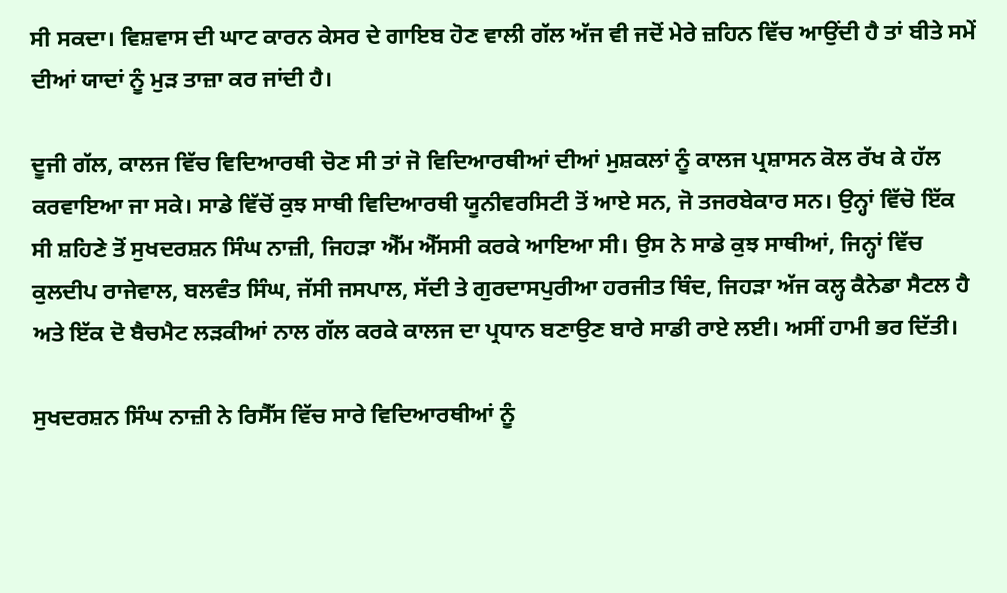ਸੀ ਸਕਦਾ। ਵਿਸ਼ਵਾਸ ਦੀ ਘਾਟ ਕਾਰਨ ਕੇਸਰ ਦੇ ਗਾਇਬ ਹੋਣ ਵਾਲੀ ਗੱਲ ਅੱਜ ਵੀ ਜਦੋਂ ਮੇਰੇ ਜ਼ਹਿਨ ਵਿੱਚ ਆਉਂਦੀ ਹੈ ਤਾਂ ਬੀਤੇ ਸਮੇਂ ਦੀਆਂ ਯਾਦਾਂ ਨੂੰ ਮੁੜ ਤਾਜ਼ਾ ਕਰ ਜਾਂਦੀ ਹੈ।

ਦੂਜੀ ਗੱਲ, ਕਾਲਜ ਵਿੱਚ ਵਿਦਿਆਰਥੀ ਚੋਣ ਸੀ ਤਾਂ ਜੋ ਵਿਦਿਆਰਥੀਆਂ ਦੀਆਂ ਮੁਸ਼ਕਲਾਂ ਨੂੰ ਕਾਲਜ ਪ੍ਰਸ਼ਾਸਨ ਕੋਲ ਰੱਖ ਕੇ ਹੱਲ ਕਰਵਾਇਆ ਜਾ ਸਕੇ। ਸਾਡੇ ਵਿੱਚੋਂ ਕੁਝ ਸਾਥੀ ਵਿਦਿਆਰਥੀ ਯੂਨੀਵਰਸਿਟੀ ਤੋਂ ਆਏ ਸਨ, ਜੋ ਤਜਰਬੇਕਾਰ ਸਨ। ਉਨ੍ਹਾਂ ਵਿੱਚੋ ਇੱਕ ਸੀ ਸ਼ਹਿਣੇ ਤੋਂ ਸੁਖਦਰਸ਼ਨ ਸਿੰਘ ਨਾਜ਼ੀ, ਜਿਹੜਾ ਐੱਮ ਐੱਸਸੀ ਕਰਕੇ ਆਇਆ ਸੀ। ਉਸ ਨੇ ਸਾਡੇ ਕੁਝ ਸਾਥੀਆਂ, ਜਿਨ੍ਹਾਂ ਵਿੱਚ ਕੁਲਦੀਪ ਰਾਜੇਵਾਲ, ਬਲਵੰਤ ਸਿੰਘ, ਜੱਸੀ ਜਸਪਾਲ, ਸੱਦੀ ਤੇ ਗੁਰਦਾਸਪੁਰੀਆ ਹਰਜੀਤ ਥਿੰਦ, ਜਿਹੜਾ ਅੱਜ ਕਲ੍ਹ ਕੈਨੇਡਾ ਸੈਟਲ ਹੈ ਅਤੇ ਇੱਕ ਦੋ ਬੈਚਮੈਟ ਲੜਕੀਆਂ ਨਾਲ ਗੱਲ ਕਰਕੇ ਕਾਲਜ ਦਾ ਪ੍ਰਧਾਨ ਬਣਾਉਣ ਬਾਰੇ ਸਾਡੀ ਰਾਏ ਲਈ। ਅਸੀਂ ਹਾਮੀ ਭਰ ਦਿੱਤੀ।

ਸੁਖਦਰਸ਼ਨ ਸਿੰਘ ਨਾਜ਼ੀ ਨੇ ਰਿਸੈੱਸ ਵਿੱਚ ਸਾਰੇ ਵਿਦਿਆਰਥੀਆਂ ਨੂੰ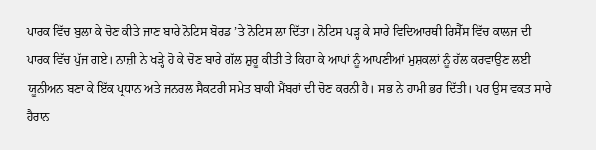ਪਾਰਕ ਵਿੱਚ ਬੁਲਾ ਕੇ ਚੋਣ ਕੀਤੇ ਜਾਣ ਬਾਰੇ ਨੋਟਿਸ ਬੋਰਡ ’ਤੇ ਨੋਟਿਸ ਲਾ ਦਿੱਤਾ। ਨੋਟਿਸ ਪੜ੍ਹ ਕੇ ਸਾਰੇ ਵਿਦਿਆਰਥੀ ਰਿਸੈੱਸ ਵਿੱਚ ਕਾਲਜ ਦੀ ਪਾਰਕ ਵਿੱਚ ਪੁੱਜ ਗਏ। ਨਾਜ਼ੀ ਨੇ ਖੜ੍ਹੇ ਹੋ ਕੇ ਚੋਣ ਬਾਰੇ ਗੱਲ ਸ਼ੁਰੂ ਕੀਤੀ ਤੇ ਕਿਹਾ ਕੇ ਆਪਾਂ ਨੂੰ ਆਪਣੀਆਂ ਮੁਸ਼ਕਲਾਂ ਨੂੰ ਹੱਲ ਕਰਵਾਉਣ ਲਈ ਯੂਨੀਅਨ ਬਣਾ ਕੇ ਇੱਕ ਪ੍ਰਧਾਨ ਅਤੇ ਜਨਰਲ ਸੈਕਟਰੀ ਸਮੇਤ ਬਾਕੀ ਮੈਂਬਰਾਂ ਦੀ ਚੋਣ ਕਰਨੀ ਹੈ। ਸਭ ਨੇ ਹਾਮੀ ਭਰ ਦਿੱਤੀ। ਪਰ ਉਸ ਵਕਤ ਸਾਰੇ ਹੈਰਾਨ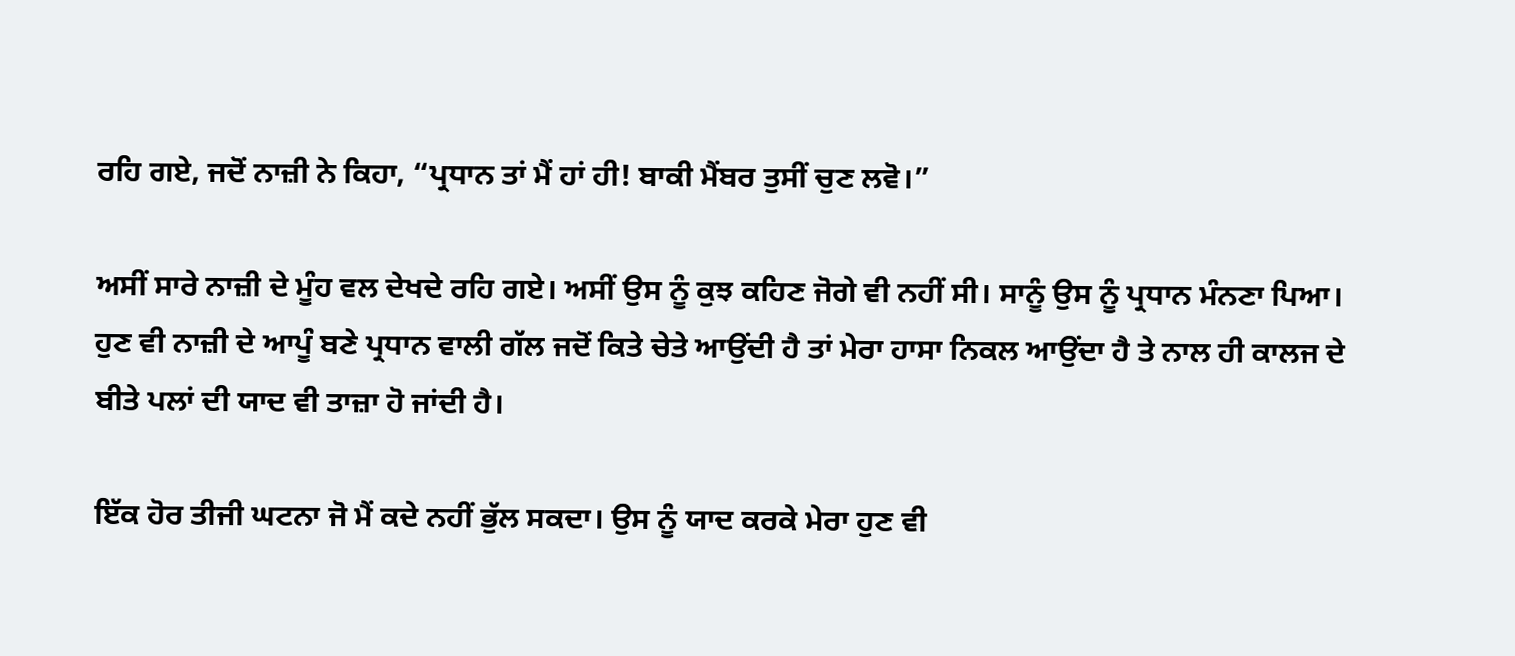ਰਹਿ ਗਏ, ਜਦੋਂ ਨਾਜ਼ੀ ਨੇ ਕਿਹਾ, “ਪ੍ਰਧਾਨ ਤਾਂ ਮੈਂ ਹਾਂ ਹੀ! ਬਾਕੀ ਮੈਂਬਰ ਤੁਸੀਂ ਚੁਣ ਲਵੋ।”

ਅਸੀਂ ਸਾਰੇ ਨਾਜ਼ੀ ਦੇ ਮੂੰਹ ਵਲ ਦੇਖਦੇ ਰਹਿ ਗਏ। ਅਸੀਂ ਉਸ ਨੂੰ ਕੁਝ ਕਹਿਣ ਜੋਗੇ ਵੀ ਨਹੀਂ ਸੀ। ਸਾਨੂੰ ਉਸ ਨੂੰ ਪ੍ਰਧਾਨ ਮੰਨਣਾ ਪਿਆ। ਹੁਣ ਵੀ ਨਾਜ਼ੀ ਦੇ ਆਪੂੰ ਬਣੇ ਪ੍ਰਧਾਨ ਵਾਲੀ ਗੱਲ ਜਦੋਂ ਕਿਤੇ ਚੇਤੇ ਆਉਂਦੀ ਹੈ ਤਾਂ ਮੇਰਾ ਹਾਸਾ ਨਿਕਲ ਆਉਂਦਾ ਹੈ ਤੇ ਨਾਲ ਹੀ ਕਾਲਜ ਦੇ ਬੀਤੇ ਪਲਾਂ ਦੀ ਯਾਦ ਵੀ ਤਾਜ਼ਾ ਹੋ ਜਾਂਦੀ ਹੈ।

ਇੱਕ ਹੋਰ ਤੀਜੀ ਘਟਨਾ ਜੋ ਮੈਂ ਕਦੇ ਨਹੀਂ ਭੁੱਲ ਸਕਦਾ। ਉਸ ਨੂੰ ਯਾਦ ਕਰਕੇ ਮੇਰਾ ਹੁਣ ਵੀ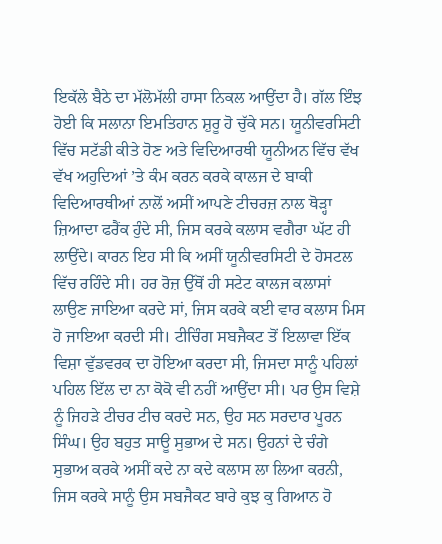ਇਕੱਲੇ ਬੈਠੇ ਦਾ ਮੱਲੋਮੱਲੀ ਹਾਸਾ ਨਿਕਲ ਆਉਂਦਾ ਹੈ। ਗੱਲ ਇੰਝ ਹੋਈ ਕਿ ਸਲਾਨਾ ਇਮਤਿਹਾਨ ਸ਼ੁਰੂ ਹੋ ਚੁੱਕੇ ਸਨ। ਯੂਨੀਵਰਸਿਟੀ ਵਿੱਚ ਸਟੱਡੀ ਕੀਤੇ ਹੋਣ ਅਤੇ ਵਿਦਿਆਰਥੀ ਯੂਨੀਅਨ ਵਿੱਚ ਵੱਖ ਵੱਖ ਅਹੁਦਿਆਂ ’ਤੇ ਕੰਮ ਕਰਨ ਕਰਕੇ ਕਾਲਜ ਦੇ ਬਾਕੀ ਵਿਦਿਆਰਥੀਆਂ ਨਾਲੋਂ ਅਸੀਂ ਆਪਣੇ ਟੀਚਰਜ਼ ਨਾਲ ਥੋੜ੍ਹਾ ਜ਼ਿਆਦਾ ਫਰੈਂਕ ਹੁੰਦੇ ਸੀ, ਜਿਸ ਕਰਕੇ ਕਲਾਸ ਵਗੈਰਾ ਘੱਟ ਹੀ ਲਾਉਂਦੇ। ਕਾਰਨ ਇਹ ਸੀ ਕਿ ਅਸੀਂ ਯੂਨੀਵਰਸਿਟੀ ਦੇ ਹੋਸਟਲ ਵਿੱਚ ਰਹਿੰਦੇ ਸੀ। ਹਰ ਰੋਜ਼ ਉੱਥੋਂ ਹੀ ਸਟੇਟ ਕਾਲਜ ਕਲਾਸਾਂ ਲਾਉਣ ਜਾਇਆ ਕਰਦੇ ਸਾਂ, ਜਿਸ ਕਰਕੇ ਕਈ ਵਾਰ ਕਲਾਸ ਮਿਸ ਹੋ ਜਾਇਆ ਕਰਦੀ ਸੀ। ਟੀਚਿੰਗ ਸਬਜੈਕਟ ਤੋਂ ਇਲਾਵਾ ਇੱਕ ਵਿਸ਼ਾ ਵੁੱਡਵਰਕ ਦਾ ਹੋਇਆ ਕਰਦਾ ਸੀ, ਜਿਸਦਾ ਸਾਨੂੰ ਪਹਿਲਾਂ ਪਹਿਲ ਇੱਲ ਦਾ ਨਾ ਕੋਕੋ ਵੀ ਨਹੀਂ ਆਉਂਦਾ ਸੀ। ਪਰ ਉਸ ਵਿਸ਼ੇ ਨੂੰ ਜਿਹੜੇ ਟੀਚਰ ਟੀਚ ਕਰਦੇ ਸਨ, ਉਹ ਸਨ ਸਰਦਾਰ ਪੂਰਨ ਸਿੰਘ। ਉਹ ਬਹੁਤ ਸਾਊ ਸੁਭਾਅ ਦੇ ਸਨ। ਉਹਨਾਂ ਦੇ ਚੰਗੇ ਸੁਭਾਅ ਕਰਕੇ ਅਸੀਂ ਕਦੇ ਨਾ ਕਦੇ ਕਲਾਸ ਲਾ ਲਿਆ ਕਰਨੀ, ਜਿਸ ਕਰਕੇ ਸਾਨੂੰ ਉਸ ਸਬਜੈਕਟ ਬਾਰੇ ਕੁਝ ਕੁ ਗਿਆਨ ਹੋ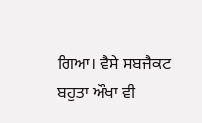ਗਿਆ। ਵੈਸੇ ਸਬਜੈਕਟ ਬਹੁਤਾ ਔਖਾ ਵੀ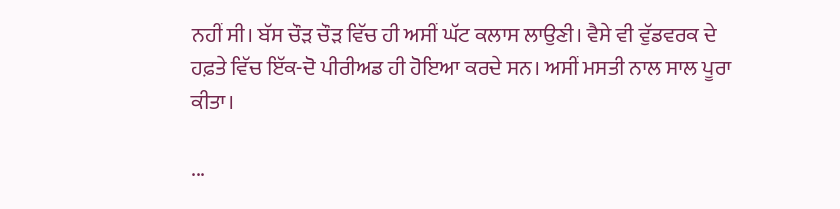ਨਹੀਂ ਸੀ। ਬੱਸ ਚੌੜ ਚੌੜ ਵਿੱਚ ਹੀ ਅਸੀਂ ਘੱਟ ਕਲਾਸ ਲਾਉਣੀ। ਵੈਸੇ ਵੀ ਵੁੱਡਵਰਕ ਦੇ ਹਫ਼ਤੇ ਵਿੱਚ ਇੱਕ-ਦੋ ਪੀਰੀਅਡ ਹੀ ਹੋਇਆ ਕਰਦੇ ਸਨ। ਅਸੀਂ ਮਸਤੀ ਨਾਲ ਸਾਲ ਪੂਰਾ ਕੀਤਾ।

...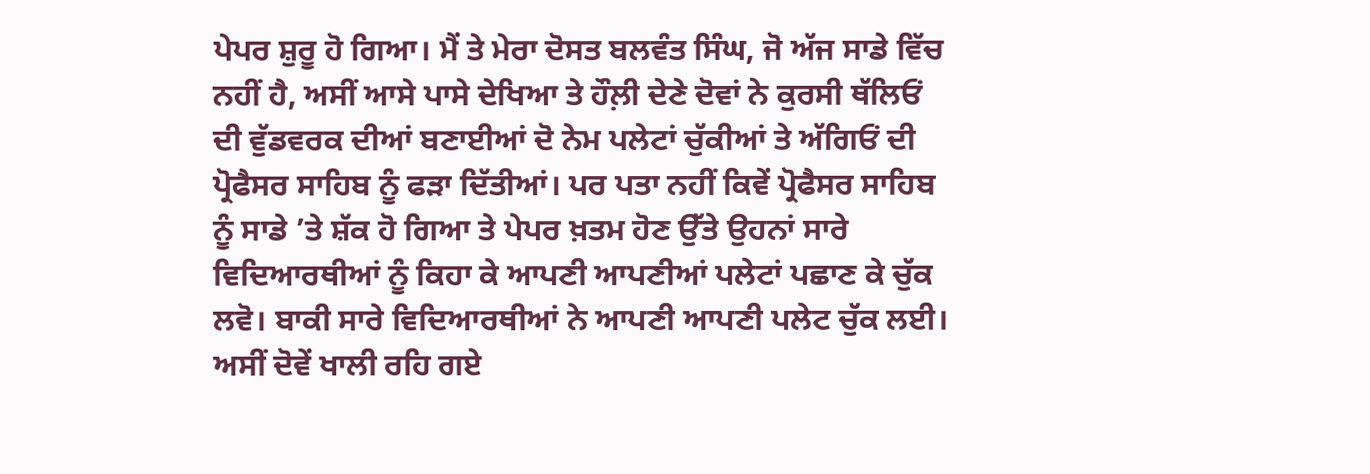ਪੇਪਰ ਸ਼ੁਰੂ ਹੋ ਗਿਆ। ਮੈਂ ਤੇ ਮੇਰਾ ਦੋਸਤ ਬਲਵੰਤ ਸਿੰਘ, ਜੋ ਅੱਜ ਸਾਡੇ ਵਿੱਚ ਨਹੀਂ ਹੈ, ਅਸੀਂ ਆਸੇ ਪਾਸੇ ਦੇਖਿਆ ਤੇ ਹੌਲ਼ੀ ਦੇਣੇ ਦੋਵਾਂ ਨੇ ਕੁਰਸੀ ਥੱਲਿਓਂ ਦੀ ਵੁੱਡਵਰਕ ਦੀਆਂ ਬਣਾਈਆਂ ਦੋ ਨੇਮ ਪਲੇਟਾਂ ਚੁੱਕੀਆਂ ਤੇ ਅੱਗਿਓਂ ਦੀ ਪ੍ਰੋਫੈਸਰ ਸਾਹਿਬ ਨੂੰ ਫੜਾ ਦਿੱਤੀਆਂ। ਪਰ ਪਤਾ ਨਹੀਂ ਕਿਵੇਂ ਪ੍ਰੋਫੈਸਰ ਸਾਹਿਬ ਨੂੰ ਸਾਡੇ ’ਤੇ ਸ਼ੱਕ ਹੋ ਗਿਆ ਤੇ ਪੇਪਰ ਖ਼ਤਮ ਹੋਣ ਉੱਤੇ ਉਹਨਾਂ ਸਾਰੇ ਵਿਦਿਆਰਥੀਆਂ ਨੂੰ ਕਿਹਾ ਕੇ ਆਪਣੀ ਆਪਣੀਆਂ ਪਲੇਟਾਂ ਪਛਾਣ ਕੇ ਚੁੱਕ ਲਵੋ। ਬਾਕੀ ਸਾਰੇ ਵਿਦਿਆਰਥੀਆਂ ਨੇ ਆਪਣੀ ਆਪਣੀ ਪਲੇਟ ਚੁੱਕ ਲਈ। ਅਸੀਂ ਦੋਵੇਂ ਖਾਲੀ ਰਹਿ ਗਏ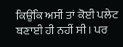ਕਿਉਂਕਿ ਅਸੀਂ ਤਾਂ ਕੋਈ ਪਲੇਟ ਬਣਾਈ ਹੀ ਨਹੀਂ ਸੀ। ਪਰ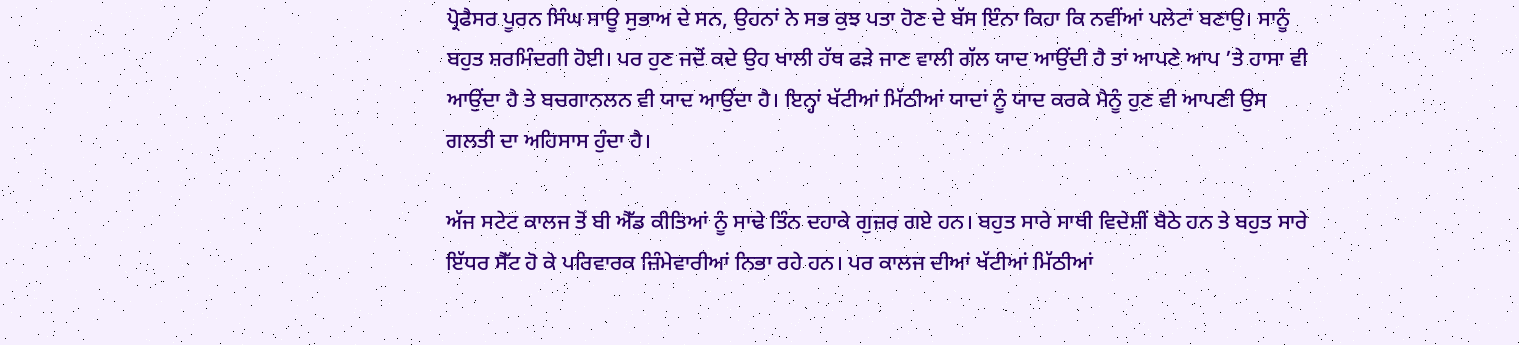ਪ੍ਰੋਫੈਸਰ ਪੂਰਨ ਸਿੰਘ ਸਾਊ ਸੁਭਾਅ ਦੇ ਸਨ, ਉਹਨਾਂ ਨੇ ਸਭ ਕੁਝ ਪਤਾ ਹੋਣ ਦੇ ਬੱਸ ਇੰਨਾ ਕਿਹਾ ਕਿ ਨਵੀਂਆਂ ਪਲੇਟਾਂ ਬਣਾਉ। ਸਾਨੂੰ ਬਹੁਤ ਸ਼ਰਮਿੰਦਗੀ ਹੋਈ। ਪਰ ਹੁਣ ਜਦੋਂ ਕਦੇ ਉਹ ਖਾਲੀ ਹੱਥ ਫੜੇ ਜਾਣ ਵਾਲੀ ਗੱਲ ਯਾਦ ਆਉਂਦੀ ਹੈ ਤਾਂ ਆਪਣੇ ਆਪ ’ਤੇ ਹਾਸਾ ਵੀ ਆਉਂਦਾ ਹੈ ਤੇ ਬਚਗਾਨਲਨ ਵੀ ਯਾਦ ਆਉਂਦਾ ਹੈ। ਇਨ੍ਹਾਂ ਖੱਟੀਆਂ ਮਿੱਠੀਆਂ ਯਾਦਾਂ ਨੂੰ ਯਾਦ ਕਰਕੇ ਮੈਨੂੰ ਹੁਣ ਵੀ ਆਪਣੀ ਉਸ ਗਲਤੀ ਦਾ ਅਹਿਸਾਸ ਹੁੰਦਾ ਹੈ।

ਅੱਜ ਸਟੇਟ ਕਾਲਜ ਤੋਂ ਬੀ ਐੱਡ ਕੀਤਿਆਂ ਨੂੰ ਸਾਢੇ ਤਿੰਨ ਦਹਾਕੇ ਗੁਜ਼ਰ ਗਏ ਹਨ। ਬਹੁਤ ਸਾਰੇ ਸਾਥੀ ਵਿਦੇਸ਼ੀਂ ਬੈਠੇ ਹਨ ਤੇ ਬਹੁਤ ਸਾਰੇ ਇੱਧਰ ਸੈੱਟ ਹੋ ਕੇ ਪਰਿਵਾਰਕ ਜ਼ਿੰਮੇਵਾਰੀਆਂ ਨਿਭਾ ਰਹੇ ਹਨ। ਪਰ ਕਾਲਜ ਦੀਆਂ ਖੱਟੀਆਂ ਮਿੱਠੀਆਂ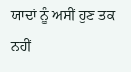ਯਾਦਾਂ ਨੂੰ ਅਸੀਂ ਹੁਣ ਤਕ ਨਹੀਂ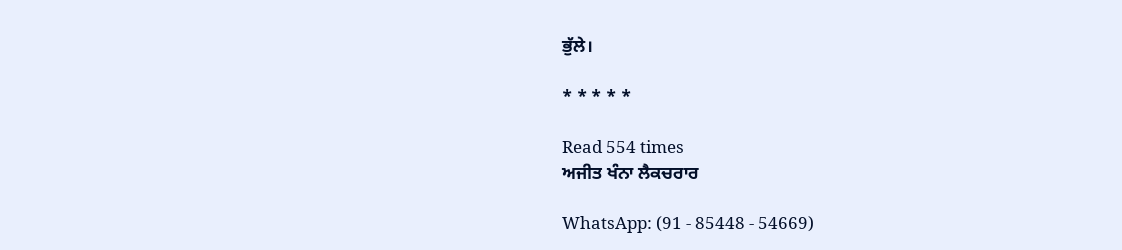ਭੁੱਲੇ।

* * * * *

Read 554 times
ਅਜੀਤ ਖੰਨਾ ਲੈਕਚਰਾਰ

WhatsApp: (91 - 85448 - 54669)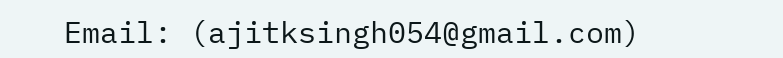Email: (ajitksingh054@gmail.com)